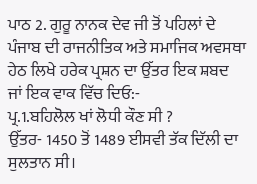ਪਾਠ 2. ਗੁਰੂ ਨਾਨਕ ਦੇਵ ਜੀ ਤੋਂ ਪਹਿਲਾਂ ਦੇ ਪੰਜਾਬ ਦੀ ਰਾਜਨੀਤਿਕ ਅਤੇ ਸਮਾਜਿਕ ਅਵਸਥਾ
ਹੇਠ ਲਿਖੇ ਹਰੇਕ ਪ੍ਰਸ਼ਨ ਦਾ ਉੱਤਰ ਇਕ ਸ਼ਬਦ ਜਾਂ ਇਕ ਵਾਕ ਵਿੱਚ ਦਿਓ:-
ਪ੍ਰ.1.ਬਹਿਲੋਲ ਖਾਂ ਲੋਧੀ ਕੌਣ ਸੀ ?
ਉੱਤਰ- 1450 ਤੋਂ 1489 ਈਸਵੀ ਤੱਕ ਦਿੱਲੀ ਦਾ ਸੁਲਤਾਨ ਸੀ।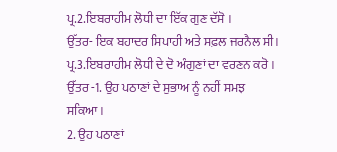ਪ੍ਰ.2.ਇਬਰਾਹੀਮ ਲੋਧੀ ਦਾ ਇੱਕ ਗੁਣ ਦੱਸੋ ।
ਉੱਤਰ- ਇਕ ਬਹਾਦਰ ਸਿਪਾਹੀ ਅਤੇ ਸਫ਼ਲ ਜਰਨੈਲ ਸੀ।
ਪ੍ਰ.3.ਇਬਰਾਹੀਮ ਲੋਧੀ ਦੇ ਦੋ ਅੰਗੁਣਾਂ ਦਾ ਵਰਣਨ ਕਰੋ ।
ਉੱਤਰ -1. ਉਹ ਪਠਾਣਾਂ ਦੇ ਸੁਭਾਅ ਨੂੰ ਨਹੀਂ ਸਮਝ ਸਕਿਆ।
2. ਉਹ ਪਠਾਣਾਂ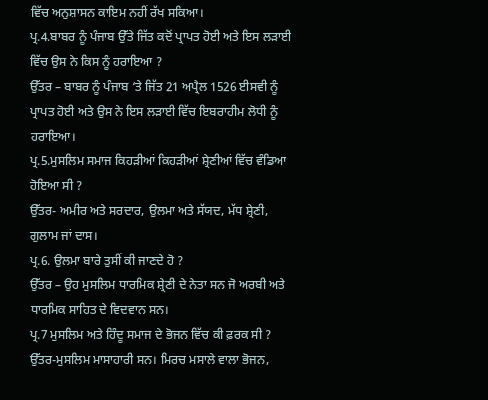ਵਿੱਚ ਅਨੁਸ਼ਾਸਨ ਕਾਇਮ ਨਹੀਂ ਰੱਖ ਸਕਿਆ।
ਪ੍ਰ.4.ਬਾਬਰ ਨੂੰ ਪੰਜਾਬ ਉੱਤੇ ਜਿੱਤ ਕਦੋਂ ਪ੍ਰਾਪਤ ਹੋਈ ਅਤੇ ਇਸ ਲੜਾਈ ਵਿੱਚ ਉਸ ਨੇ ਕਿਸ ਨੂੰ ਹਰਾਇਆ ?
ਉੱਤਰ – ਬਾਬਰ ਨੂੰ ਪੰਜਾਬ ‘ਤੇ ਜਿੱਤ 21 ਅਪ੍ਰੈਲ 1526 ਈਸਵੀ ਨੂੰ ਪ੍ਰਾਪਤ ਹੋਈ ਅਤੇ ਉਸ ਨੇ ਇਸ ਲੜਾਈ ਵਿੱਚ ਇਬਰਾਹੀਮ ਲੋਧੀ ਨੂੰ ਹਰਾਇਆ।
ਪ੍ਰ.5.ਮੁਸਲਿਮ ਸਮਾਜ ਕਿਹੜੀਆਂ ਕਿਹੜੀਆਂ ਸ਼੍ਰੇਣੀਆਂ ਵਿੱਚ ਵੰਡਿਆ ਹੋਇਆ ਸੀ ?
ਉੱਤਰ- ਅਮੀਰ ਅਤੇ ਸਰਦਾਰ, ਉਲਮਾ ਅਤੇ ਸੱਯਦ, ਮੱਧ ਸ਼੍ਰੇਣੀ, ਗੁਲਾਮ ਜਾਂ ਦਾਸ।
ਪ੍ਰ.6. ਉਲਮਾ ਬਾਰੇ ਤੁਸੀਂ ਕੀ ਜਾਣਦੇ ਹੋ ?
ਉੱਤਰ – ਉਹ ਮੁਸਲਿਮ ਧਾਰਮਿਕ ਸ਼੍ਰੇਣੀ ਦੇ ਨੇਤਾ ਸਨ ਜੋ ਅਰਬੀ ਅਤੇ ਧਾਰਮਿਕ ਸਾਹਿਤ ਦੇ ਵਿਦਵਾਨ ਸਨ।
ਪ੍ਰ.7 ਮੁਸਲਿਮ ਅਤੇ ਹਿੰਦੂ ਸਮਾਜ ਦੇ ਭੋਜਨ ਵਿੱਚ ਕੀ ਫ਼ਰਕ ਸੀ ?
ਉੱਤਰ-ਮੁਸਲਿਮ ਮਾਸਾਹਾਰੀ ਸਨ। ਮਿਰਚ ਮਸਾਲੇ ਵਾਲਾ ਭੋਜਨ,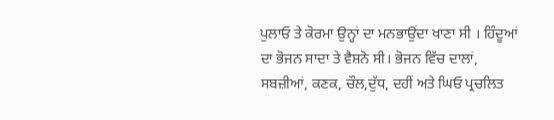ਪੁਲਾਓ ਤੇ ਕੋਰਮਾ ਉਨ੍ਹਾਂ ਦਾ ਮਨਭਾਉਂਦਾ ਖਾਣਾ ਸੀ । ਹਿੰਦੂਆਂ ਦਾ ਭੋਜਨ ਸਾਦਾ ਤੇ ਵੈਸ਼ਨੋ ਸੀ। ਭੋਜਨ ਵਿੱਚ ਦਾਲਾਂ, ਸਬਜ਼ੀਆਂ, ਕਣਕ, ਚੌਲ,ਦੁੱਧ, ਦਹੀਂ ਅਤੇ ਘਿਓ ਪ੍ਰਚਲਿਤ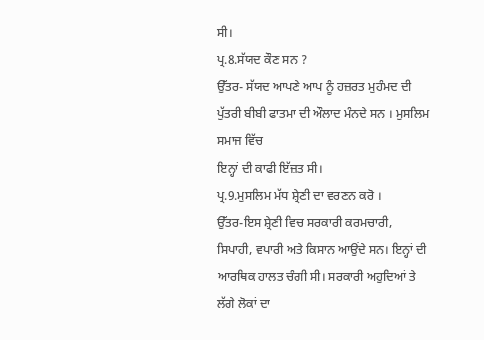ਸੀ।
ਪ੍ਰ.8.ਸੱਯਦ ਕੌਣ ਸਨ ?
ਉੱਤਰ- ਸੱਯਦ ਆਪਣੇ ਆਪ ਨੂੰ ਹਜ਼ਰਤ ਮੁਹੰਮਦ ਦੀ ਪੁੱਤਰੀ ਬੀਬੀ ਫਾਤਮਾ ਦੀ ਔਲਾਦ ਮੰਨਦੇ ਸਨ । ਮੁਸਲਿਮ ਸਮਾਜ ਵਿੱਚ
ਇਨ੍ਹਾਂ ਦੀ ਕਾਫੀ ਇੱਜ਼ਤ ਸੀ।
ਪ੍ਰ.9.ਮੁਸਲਿਮ ਮੱਧ ਸ਼੍ਰੇਣੀ ਦਾ ਵਰਣਨ ਕਰੋ ।
ਉੱਤਰ-ਇਸ ਸ਼੍ਰੇਣੀ ਵਿਚ ਸਰਕਾਰੀ ਕਰਮਚਾਰੀ, ਸਿਪਾਹੀ, ਵਪਾਰੀ ਅਤੇ ਕਿਸਾਨ ਆਉਂਦੇ ਸਨ। ਇਨ੍ਹਾਂ ਦੀ ਆਰਥਿਕ ਹਾਲਤ ਚੰਗੀ ਸੀ। ਸਰਕਾਰੀ ਅਹੁਦਿਆਂ ਤੇ ਲੱਗੇ ਲੋਕਾਂ ਦਾ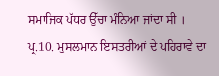ਸਮਾਜਿਕ ਪੱਧਰ ਉੱਚਾ ਮੰਨਿਆ ਜਾਂਦਾ ਸੀ ।
ਪ੍ਰ.10. ਮੁਸਲਮਾਨ ਇਸਤਰੀਆਂ ਦੇ ਪਹਿਰਾਵੇ ਦਾ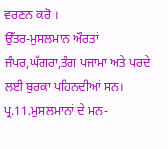ਵਰਣਨ ਕਰੋ ।
ਉੱਤਰ-ਮੁਸਲਮਾਨ ਔਰਤਾਂ ਜੰਪਰ,ਘੱਗਰਾ,ਤੰਗ ਪਜਾਮਾ ਅਤੇ ਪਰਦੇ ਲਈ ਬੁਰਕਾ ਪਹਿਨਦੀਆਂ ਸਨ।
ਪ੍ਰ.11.ਮੁਸਲਮਾਨਾਂ ਦੇ ਮਨ-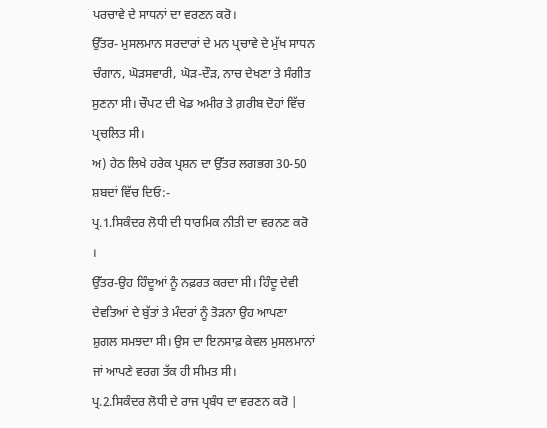ਪਰਚਾਵੇ ਦੇ ਸਾਧਨਾਂ ਦਾ ਵਰਣਨ ਕਰੋ।
ਉੱਤਰ- ਮੁਸਲਮਾਨ ਸਰਦਾਰਾਂ ਦੇ ਮਨ ਪ੍ਰਚਾਵੇ ਦੇ ਮੁੱਖ ਸਾਧਨ ਚੰਗਾਨ, ਘੋੜਸਵਾਰੀ, ਘੋੜ-ਦੌੜ, ਨਾਚ ਦੇਖਣਾ ਤੇ ਸੰਗੀਤ ਸੁਣਨਾ ਸੀ। ਚੌਪਟ ਦੀ ਖੇਡ ਅਮੀਰ ਤੇ ਗ਼ਰੀਬ ਦੋਹਾਂ ਵਿੱਚ ਪ੍ਰਚਲਿਤ ਸੀ।
ਅ) ਹੇਠ ਲਿਖੇ ਹਰੇਕ ਪ੍ਰਸ਼ਨ ਦਾ ਉੱਤਰ ਲਗਭਗ 30-50 ਸ਼ਬਦਾਂ ਵਿੱਚ ਦਿਓ:-
ਪ੍ਰ.1.ਸਿਕੰਦਰ ਲੋਧੀ ਦੀ ਧਾਰਮਿਕ ਨੀਤੀ ਦਾ ਵਰਨਣ ਕਰੋ ।
ਉੱਤਰ-ਉਹ ਹਿੰਦੂਆਂ ਨੂੰ ਨਫ਼ਰਤ ਕਰਦਾ ਸੀ। ਹਿੰਦੂ ਦੇਵੀ ਦੇਵਤਿਆਂ ਦੇ ਬੁੱਤਾਂ ਤੇ ਮੰਦਰਾਂ ਨੂੰ ਤੋੜਨਾ ਉਹ ਆਪਣਾ ਸ਼ੁਗਲ ਸਮਝਦਾ ਸੀ। ਉਸ ਦਾ ਇਨਸਾਫ਼ ਕੇਵਲ ਮੁਸਲਮਾਨਾਂ ਜਾਂ ਆਪਣੇ ਵਰਗ ਤੱਕ ਹੀ ਸੀਮਤ ਸੀ।
ਪ੍ਰ.2.ਸਿਕੰਦਰ ਲੋਧੀ ਦੇ ਰਾਜ ਪ੍ਰਬੰਧ ਦਾ ਵਰਣਨ ਕਰੋ |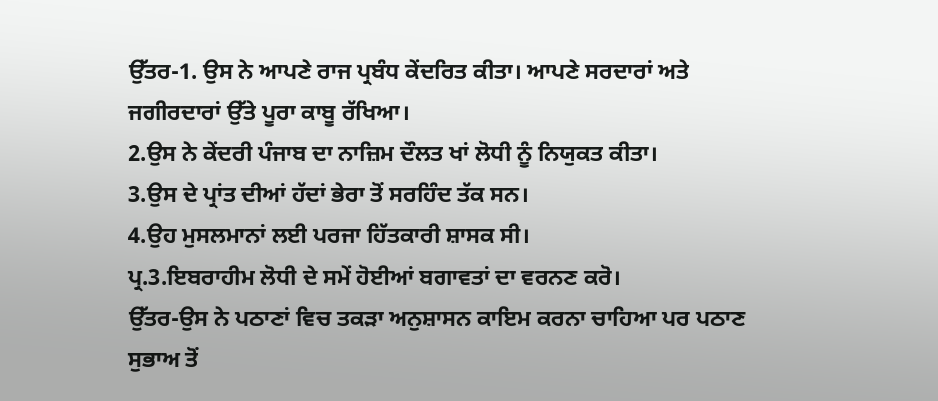ਉੱਤਰ-1. ਉਸ ਨੇ ਆਪਣੇ ਰਾਜ ਪ੍ਰਬੰਧ ਕੇਂਦਰਿਤ ਕੀਤਾ। ਆਪਣੇ ਸਰਦਾਰਾਂ ਅਤੇ ਜਗੀਰਦਾਰਾਂ ਉੱਤੇ ਪੂਰਾ ਕਾਬੂ ਰੱਖਿਆ।
2.ਉਸ ਨੇ ਕੇਂਦਰੀ ਪੰਜਾਬ ਦਾ ਨਾਜ਼ਿਮ ਦੌਲਤ ਖਾਂ ਲੋਧੀ ਨੂੰ ਨਿਯੁਕਤ ਕੀਤਾ।
3.ਉਸ ਦੇ ਪ੍ਰਾਂਤ ਦੀਆਂ ਹੱਦਾਂ ਭੇਰਾ ਤੋਂ ਸਰਹਿੰਦ ਤੱਕ ਸਨ।
4.ਉਹ ਮੁਸਲਮਾਨਾਂ ਲਈ ਪਰਜਾ ਹਿੱਤਕਾਰੀ ਸ਼ਾਸਕ ਸੀ।
ਪ੍ਰ.3.ਇਬਰਾਹੀਮ ਲੋਧੀ ਦੇ ਸਮੇਂ ਹੋਈਆਂ ਬਗਾਵਤਾਂ ਦਾ ਵਰਨਣ ਕਰੋ।
ਉੱਤਰ-ਉਸ ਨੇ ਪਠਾਣਾਂ ਵਿਚ ਤਕੜਾ ਅਨੁਸ਼ਾਸਨ ਕਾਇਮ ਕਰਨਾ ਚਾਹਿਆ ਪਰ ਪਠਾਣ ਸੁਭਾਅ ਤੋਂ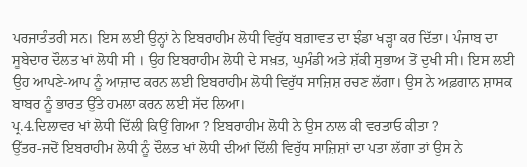ਪਰਜਾਤੰਤਰੀ ਸਨ। ਇਸ ਲਈ ਉਨ੍ਹਾਂ ਨੇ ਇਬਰਾਹੀਮ ਲੋਧੀ ਵਿਰੁੱਧ ਬਗ਼ਾਵਤ ਦਾ ਝੰਡਾ ਖੜ੍ਹਾ ਕਰ ਦਿੱਤਾ। ਪੰਜਾਬ ਦਾ ਸੂਬੇਦਾਰ ਦੌਲਤ ਖਾਂ ਲੋਧੀ ਸੀ । ਉਹ ਇਬਰਾਹੀਮ ਲੋਧੀ ਦੇ ਸਖ਼ਤ, ਘੁਮੰਡੀ ਅਤੇ ਸ਼ੱਕੀ ਸੁਭਾਅ ਤੋਂ ਦੁਖੀ ਸੀ। ਇਸ ਲਈ ਉਹ ਆਪਣੇ-ਆਪ ਨੂੰ ਆਜ਼ਾਦ ਕਰਨ ਲਈ ਇਬਰਾਹੀਮ ਲੋਧੀ ਵਿਰੁੱਧ ਸਾਜ਼ਿਸ਼ ਰਚਣ ਲੱਗਾ। ਉਸ ਨੇ ਅਫ਼ਗਾਨ ਸ਼ਾਸਕ ਬਾਬਰ ਨੂੰ ਭਾਰਤ ਉੱਤੇ ਹਮਲਾ ਕਰਨ ਲਈ ਸੱਦ ਲਿਆ।
ਪ੍ਰ.4.ਦਿਲਾਵਰ ਖਾਂ ਲੋਧੀ ਦਿੱਲੀ ਕਿਉਂ ਗਿਆ ? ਇਬਰਾਹੀਮ ਲੋਧੀ ਨੇ ਉਸ ਨਾਲ ਕੀ ਵਰਤਾਓ ਕੀਤਾ ?
ਉੱਤਰ-ਜਦੋਂ ਇਬਰਾਹੀਮ ਲੋਧੀ ਨੂੰ ਦੌਲਤ ਖਾਂ ਲੋਧੀ ਦੀਆਂ ਦਿੱਲੀ ਵਿਰੁੱਧ ਸਾਜ਼ਿਸ਼ਾਂ ਦਾ ਪਤਾ ਲੱਗਾ ਤਾਂ ਉਸ ਨੇ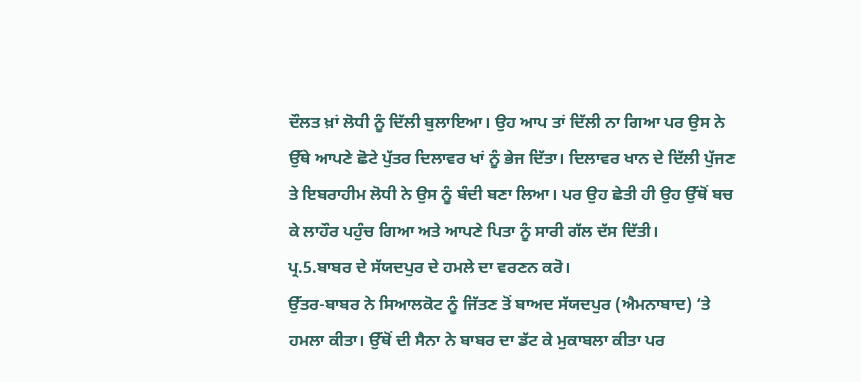ਦੌਲਤ ਖ਼ਾਂ ਲੋਧੀ ਨੂੰ ਦਿੱਲੀ ਬੁਲਾਇਆ। ਉਹ ਆਪ ਤਾਂ ਦਿੱਲੀ ਨਾ ਗਿਆ ਪਰ ਉਸ ਨੇ ਉੱਥੇ ਆਪਣੇ ਛੋਟੇ ਪੁੱਤਰ ਦਿਲਾਵਰ ਖਾਂ ਨੂੰ ਭੇਜ ਦਿੱਤਾ। ਦਿਲਾਵਰ ਖਾਨ ਦੇ ਦਿੱਲੀ ਪੁੱਜਣ ਤੇ ਇਬਰਾਹੀਮ ਲੋਧੀ ਨੇ ਉਸ ਨੂੰ ਬੰਦੀ ਬਣਾ ਲਿਆ। ਪਰ ਉਹ ਛੇਤੀ ਹੀ ਉਹ ਉੱਥੋਂ ਬਚ ਕੇ ਲਾਹੌਰ ਪਹੁੰਚ ਗਿਆ ਅਤੇ ਆਪਣੇ ਪਿਤਾ ਨੂੰ ਸਾਰੀ ਗੱਲ ਦੱਸ ਦਿੱਤੀ।
ਪ੍ਰ.5.ਬਾਬਰ ਦੇ ਸੱਯਦਪੁਰ ਦੇ ਹਮਲੇ ਦਾ ਵਰਣਨ ਕਰੋ।
ਉੱਤਰ-ਬਾਬਰ ਨੇ ਸਿਆਲਕੋਟ ਨੂੰ ਜਿੱਤਣ ਤੋਂ ਬਾਅਦ ਸੱਯਦਪੁਰ (ਐਮਨਾਬਾਦ) ‘ਤੇ ਹਮਲਾ ਕੀਤਾ। ਉੱਥੋਂ ਦੀ ਸੈਨਾ ਨੇ ਬਾਬਰ ਦਾ ਡੱਟ ਕੇ ਮੁਕਾਬਲਾ ਕੀਤਾ ਪਰ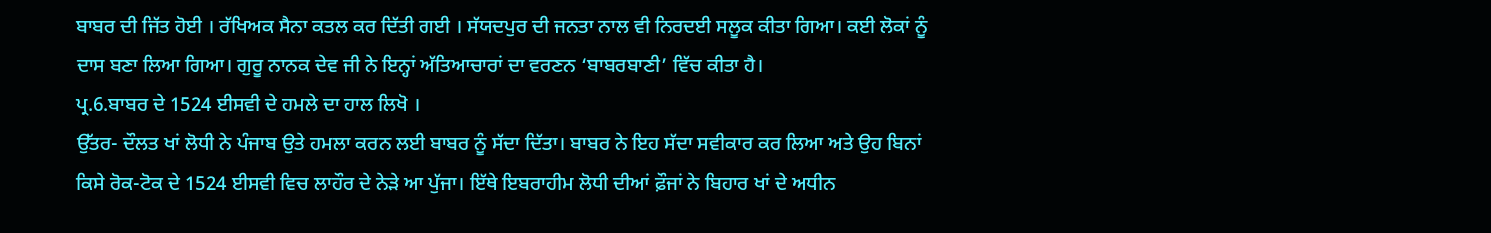ਬਾਬਰ ਦੀ ਜਿੱਤ ਹੋਈ । ਰੱਖਿਅਕ ਸੈਨਾ ਕਤਲ ਕਰ ਦਿੱਤੀ ਗਈ । ਸੱਯਦਪੁਰ ਦੀ ਜਨਤਾ ਨਾਲ ਵੀ ਨਿਰਦਈ ਸਲੂਕ ਕੀਤਾ ਗਿਆ। ਕਈ ਲੋਕਾਂ ਨੂੰ ਦਾਸ ਬਣਾ ਲਿਆ ਗਿਆ। ਗੁਰੂ ਨਾਨਕ ਦੇਵ ਜੀ ਨੇ ਇਨ੍ਹਾਂ ਅੱਤਿਆਚਾਰਾਂ ਦਾ ਵਰਣਨ ‘ਬਾਬਰਬਾਣੀ’ ਵਿੱਚ ਕੀਤਾ ਹੈ।
ਪ੍ਰ.6.ਬਾਬਰ ਦੇ 1524 ਈਸਵੀ ਦੇ ਹਮਲੇ ਦਾ ਹਾਲ ਲਿਖੋ ।
ਉੱਤਰ- ਦੌਲਤ ਖਾਂ ਲੋਧੀ ਨੇ ਪੰਜਾਬ ਉਤੇ ਹਮਲਾ ਕਰਨ ਲਈ ਬਾਬਰ ਨੂੰ ਸੱਦਾ ਦਿੱਤਾ। ਬਾਬਰ ਨੇ ਇਹ ਸੱਦਾ ਸਵੀਕਾਰ ਕਰ ਲਿਆ ਅਤੇ ਉਹ ਬਿਨਾਂ ਕਿਸੇ ਰੋਕ-ਟੋਕ ਦੇ 1524 ਈਸਵੀ ਵਿਚ ਲਾਹੌਰ ਦੇ ਨੇੜੇ ਆ ਪੁੱਜਾ। ਇੱਥੇ ਇਬਰਾਹੀਮ ਲੋਧੀ ਦੀਆਂ ਫ਼ੌਜਾਂ ਨੇ ਬਿਹਾਰ ਖਾਂ ਦੇ ਅਧੀਨ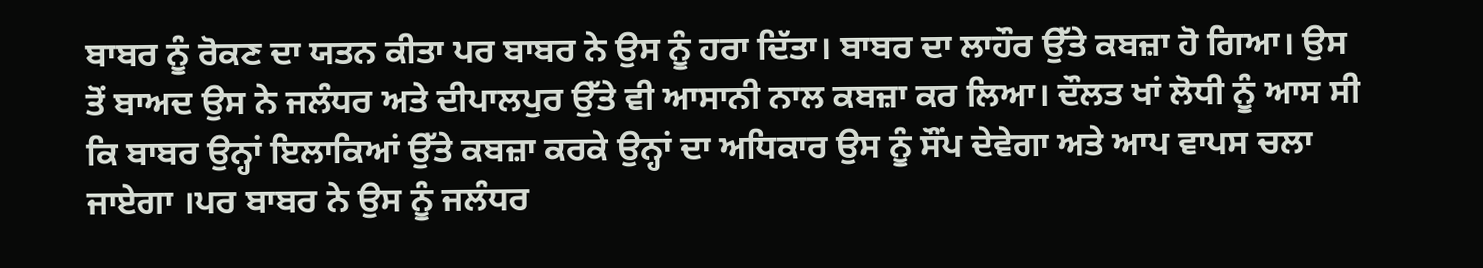ਬਾਬਰ ਨੂੰ ਰੋਕਣ ਦਾ ਯਤਨ ਕੀਤਾ ਪਰ ਬਾਬਰ ਨੇ ਉਸ ਨੂੰ ਹਰਾ ਦਿੱਤਾ। ਬਾਬਰ ਦਾ ਲਾਹੌਰ ਉੱਤੇ ਕਬਜ਼ਾ ਹੋ ਗਿਆ। ਉਸ ਤੋਂ ਬਾਅਦ ਉਸ ਨੇ ਜਲੰਧਰ ਅਤੇ ਦੀਪਾਲਪੁਰ ਉੱਤੇ ਵੀ ਆਸਾਨੀ ਨਾਲ ਕਬਜ਼ਾ ਕਰ ਲਿਆ। ਦੌਲਤ ਖਾਂ ਲੋਧੀ ਨੂੰ ਆਸ ਸੀ ਕਿ ਬਾਬਰ ਉਨ੍ਹਾਂ ਇਲਾਕਿਆਂ ਉੱਤੇ ਕਬਜ਼ਾ ਕਰਕੇ ਉਨ੍ਹਾਂ ਦਾ ਅਧਿਕਾਰ ਉਸ ਨੂੰ ਸੌਂਪ ਦੇਵੇਗਾ ਅਤੇ ਆਪ ਵਾਪਸ ਚਲਾ ਜਾਏਗਾ ।ਪਰ ਬਾਬਰ ਨੇ ਉਸ ਨੂੰ ਜਲੰਧਰ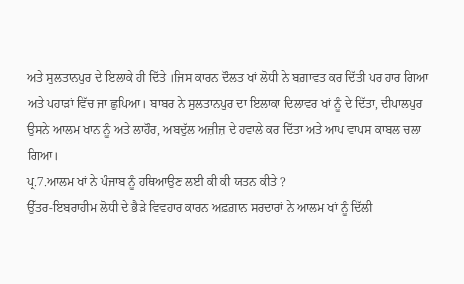ਅਤੇ ਸੁਲਤਾਨਪੁਰ ਦੇ ਇਲਾਕੇ ਹੀ ਦਿੱਤੇ ।ਜਿਸ ਕਾਰਨ ਦੌਲਤ ਖਾਂ ਲੋਧੀ ਨੇ ਬਗ਼ਾਵਤ ਕਰ ਦਿੱਤੀ ਪਰ ਹਾਰ ਗਿਆ ਅਤੇ ਪਹਾੜਾਂ ਵਿੱਚ ਜਾ ਛੁਪਿਆ। ਬਾਬਰ ਨੇ ਸੁਲਤਾਨਪੁਰ ਦਾ ਇਲਾਕਾ ਦਿਲਾਵਰ ਖਾਂ ਨੂੰ ਦੇ ਦਿੱਤਾ, ਦੀਪਾਲਪੁਰ ਉਸਨੇ ਆਲਮ ਖਾਨ ਨੂੰ ਅਤੇ ਲਾਹੌਰ, ਅਬਦੁੱਲ ਅਜ਼ੀਜ਼ ਦੇ ਹਵਾਲੇ ਕਰ ਦਿੱਤਾ ਅਤੇ ਆਪ ਵਾਪਸ ਕਾਬਲ ਚਲਾ ਗਿਆ।
ਪ੍ਰ.7.ਆਲਮ ਖਾਂ ਨੇ ਪੰਜਾਬ ਨੂੰ ਹਥਿਆਉਣ ਲਈ ਕੀ ਕੀ ਯਤਨ ਕੀਤੇ ?
ਉੱਤਰ-ਇਬਰਾਹੀਮ ਲੋਧੀ ਦੇ ਭੈੜੇ ਵਿਵਹਾਰ ਕਾਰਨ ਅਫ਼ਗ਼ਾਨ ਸਰਦਾਰਾਂ ਨੇ ਆਲਮ ਖਾਂ ਨੂੰ ਦਿੱਲੀ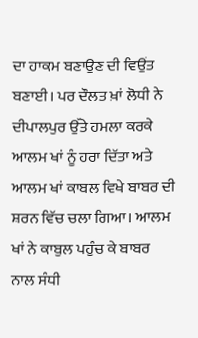ਦਾ ਹਾਕਮ ਬਣਾਉਣ ਦੀ ਵਿਉਂਤ ਬਣਾਈ। ਪਰ ਦੌਲਤ ਖ਼ਾਂ ਲੋਧੀ ਨੇ ਦੀਪਾਲਪੁਰ ਉੱਤੇ ਹਮਲਾ ਕਰਕੇ ਆਲਮ ਖਾਂ ਨੂੰ ਹਰਾ ਦਿੱਤਾ ਅਤੇ ਆਲਮ ਖਾਂ ਕਾਬਲ ਵਿਖੇ ਬਾਬਰ ਦੀ ਸ਼ਰਨ ਵਿੱਚ ਚਲਾ ਗਿਆ। ਆਲਮ ਖਾਂ ਨੇ ਕਾਬੁਲ ਪਹੁੰਚ ਕੇ ਬਾਬਰ ਨਾਲ ਸੰਧੀ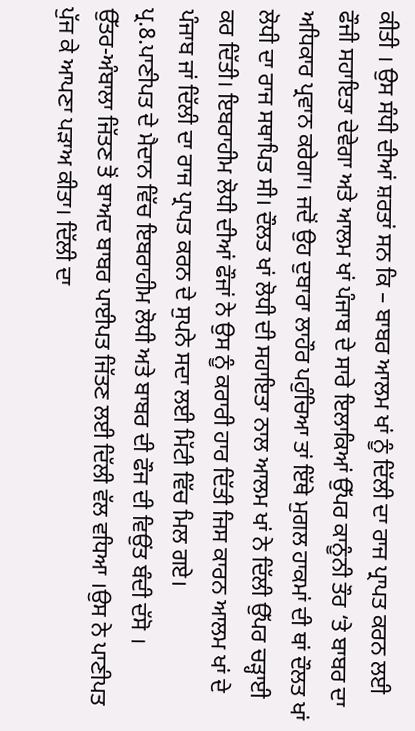ਕੀਤੀ । ਉਸ ਸੰਧੀ ਦੀਆਂ ਸ਼ਰਤਾਂ ਸਨ ਕਿ – ਬਾਬਰ ਆਲਮ ਖਾਂ ਨੂੰ ਦਿੱਲੀ ਦਾ ਰਾਜ ਪ੍ਰਾਪਤ ਕਰਨ ਲਈ ਫੌਜੀ ਸਹਾਇਤਾ ਦੇਵੇਗਾ ਅਤੇ ਆਲਮ ਖਾਂ ਪੰਜਾਬ ਦੇ ਸਾਰੇ ਇਲਾਕਿਆਂ ਉੱਪਰ ਕਾਨੂੰਨੀ ਤੌਰ ‘ਤੇ ਬਾਬਰ ਦਾ ਅਧਿਕਾਰ ਪ੍ਰਵਾਨ ਕਰੇਗਾ। ਜਦੋਂ ਉਹ ਦੁਬਾਰਾ ਲਾਹੌਰ ਪਹੁੰਚਿਆ ਤਾਂ ਇੱਥੇ ਮੁਗਲ ਹਾਕਮਾਂ ਦੀ ਥਾਂ ਦੌਲਤ ਖਾਂ ਲੋਧੀ ਦਾ ਰਾਜ ਸਥਾਪਿਤ ਸੀ। ਦੌਲਤ ਖਾਂ ਲੋਧੀ ਦੀ ਸਹਾਇਤਾ ਨਾਲ ਆਲਮ ਖਾਂ ਨੇ ਦਿੱਲੀ ਉੱਪਰ ਚੜ੍ਹਾਈ ਕਰ ਦਿੱਤੀ। ਇਬਰਾਹੀਮ ਲੋਧੀ ਦੀਆਂ ਫੌਜਾਂ ਨੇ ਉਸ ਨੂੰ ਕਰਾਰੀ ਹਾਰ ਦਿੱਤੀ ਜਿਸ ਕਾਰਨ ਆਲਮ ਖਾਂ ਦੇ ਪੰਜਾਬ ਜਾਂ ਦਿੱਲੀ ਦਾ ਰਾਜ ਪ੍ਰਾਪਤ ਕਰਨ ਦੇ ਸੁਪਨੇ ਸਦਾ ਲਈ ਮਿੱਟੀ ਵਿੱਚ ਮਿਲ ਗਏ।
ਪ੍ਰ.8.ਪਾਣੀਪਤ ਦੇ ਮੈਦਾਨ ਵਿੱਚ ਇਬਰਾਹੀਮ ਲੋਧੀ ਅਤੇ ਬਾਬਰ ਦੀ ਫੌਜ ਦੀ ਵਿਉਂਤ ਬੰਦੀ ਦੱਸੋ ।
ਉੱਤਰ-ਅੰਬਾਲਾ ਜਿੱਤਣ ਤੋਂ ਬਾਅਦ ਬਾਬਰ ਪਾਈਪਤ ਜਿੱਤਣ ਲਈ ਦਿੱਲੀ ਵੱਲ ਵਧਿਆ ।ਉਸ ਨੇ ਪਾਣੀਪਤ ਪੁੱਜ ਕੇ ਆਪਣਾ ਪੜਾਅ ਕੀਤਾ। ਦਿੱਲੀ ਦਾ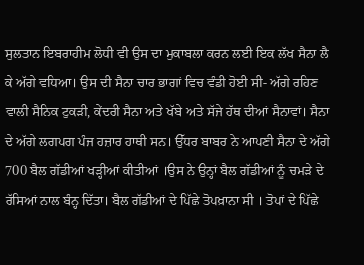ਸੁਲਤਾਨ ਇਬਰਾਹੀਮ ਲੋਧੀ ਵੀ ਉਸ ਦਾ ਮੁਕਾਬਲਾ ਕਰਨ ਲਈ ਇਕ ਲੱਖ ਸੈਨਾ ਲੈ ਕੇ ਅੱਗੇ ਵਧਿਆ। ਉਸ ਦੀ ਸੈਨਾ ਚਾਰ ਭਾਗਾਂ ਵਿਚ ਵੰਡੀ ਹੋਈ ਸੀ- ਅੱਗੇ ਰਹਿਣ ਵਾਲੀ ਸੈਨਿਕ ਟੁਕੜੀ, ਕੇਂਦਰੀ ਸੈਨਾ ਅਤੇ ਖੱਬੇ ਅਤੇ ਸੱਜੇ ਹੱਥ ਦੀਆਂ ਸੈਨਾਵਾਂ। ਸੈਨਾ ਦੇ ਅੱਗੇ ਲਗਪਗ ਪੰਜ ਹਜ਼ਾਰ ਹਾਥੀ ਸਨ। ਉੱਧਰ ਬਾਬਰ ਨੇ ਆਪਣੀ ਸੈਨਾ ਦੇ ਅੱਗੇ 700 ਬੈਲ ਗੱਡੀਆਂ ਖੜ੍ਹੀਆਂ ਕੀਤੀਆਂ ।ਉਸ ਨੇ ਉਨ੍ਹਾਂ ਬੈਲ ਗੱਡੀਆਂ ਨੂੰ ਚਮੜੇ ਦੇ ਰੱਸਿਆਂ ਨਾਲ ਬੰਨ੍ਹ ਦਿੱਤਾ। ਬੈਲ ਗੱਡੀਆਂ ਦੇ ਪਿੱਛੇ ਤੋਪਖ਼ਾਨਾ ਸੀ । ਤੋਪਾਂ ਦੇ ਪਿੱਛੇ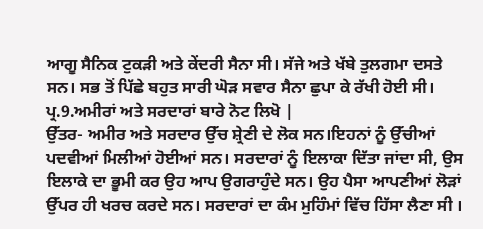ਆਗੂ ਸੈਨਿਕ ਟੁਕੜੀ ਅਤੇ ਕੇਂਦਰੀ ਸੈਨਾ ਸੀ। ਸੱਜੇ ਅਤੇ ਖੱਬੇ ਤੁਲਗਮਾ ਦਸਤੇ ਸਨ। ਸਭ ਤੋਂ ਪਿੱਛੇ ਬਹੁਤ ਸਾਰੀ ਘੋੜ ਸਵਾਰ ਸੈਨਾ ਛੁਪਾ ਕੇ ਰੱਖੀ ਹੋਈ ਸੀ।
ਪ੍ਰ.9.ਅਮੀਰਾਂ ਅਤੇ ਸਰਦਾਰਾਂ ਬਾਰੇ ਨੋਟ ਲਿਖੋ |
ਉੱਤਰ- ਅਮੀਰ ਅਤੇ ਸਰਦਾਰ ਉੱਚ ਸ਼੍ਰੇਣੀ ਦੇ ਲੋਕ ਸਨ।ਇਹਨਾਂ ਨੂੰ ਉੱਚੀਆਂ ਪਦਵੀਆਂ ਮਿਲੀਆਂ ਹੋਈਆਂ ਸਨ। ਸਰਦਾਰਾਂ ਨੂੰ ਇਲਾਕਾ ਦਿੱਤਾ ਜਾਂਦਾ ਸੀ, ਉਸ ਇਲਾਕੇ ਦਾ ਭੂਮੀ ਕਰ ਉਹ ਆਪ ਉਗਰਾਹੁੰਦੇ ਸਨ। ਉਹ ਪੈਸਾ ਆਪਣੀਆਂ ਲੋੜਾਂ ਉੱਪਰ ਹੀ ਖਰਚ ਕਰਦੇ ਸਨ। ਸਰਦਾਰਾਂ ਦਾ ਕੰਮ ਮੁਹਿੰਮਾਂ ਵਿੱਚ ਹਿੱਸਾ ਲੈਣਾ ਸੀ ।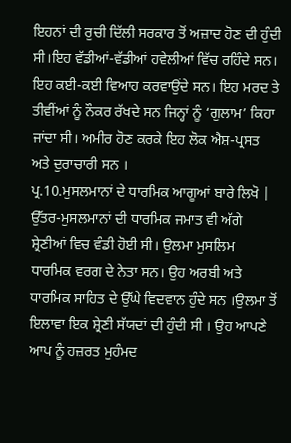ਇਹਨਾਂ ਦੀ ਰੁਚੀ ਦਿੱਲੀ ਸਰਕਾਰ ਤੋਂ ਅਜ਼ਾਦ ਹੋਣ ਦੀ ਹੁੰਦੀ ਸੀ।ਇਹ ਵੱਡੀਆਂ-ਵੱਡੀਆਂ ਹਵੇਲੀਆਂ ਵਿੱਚ ਰਹਿੰਦੇ ਸਨ। ਇਹ ਕਈ-ਕਈ ਵਿਆਹ ਕਰਵਾਉਂਦੇ ਸਨ। ਇਹ ਮਰਦ ਤੇ ਤੀਵੀਂਆਂ ਨੂੰ ਨੌਕਰ ਰੱਖਦੇ ਸਨ ਜਿਨ੍ਹਾਂ ਨੂੰ ‘ਗੁਲਾਮ’ ਕਿਹਾ ਜਾਂਦਾ ਸੀ। ਅਮੀਰ ਹੋਣ ਕਰਕੇ ਇਹ ਲੋਕ ਐਸ਼-ਪ੍ਰਸਤ ਅਤੇ ਦੁਰਾਚਾਰੀ ਸਨ ।
ਪ੍ਰ.10.ਮੁਸਲਮਾਨਾਂ ਦੇ ਧਾਰਮਿਕ ਆਗੂਆਂ ਬਾਰੇ ਲਿਖੋ |
ਉੱਤਰ-ਮੁਸਲਮਾਨਾਂ ਦੀ ਧਾਰਮਿਕ ਜਮਾਤ ਵੀ ਅੱਗੇ ਸ਼੍ਰੇਣੀਆਂ ਵਿਚ ਵੰਡੀ ਹੋਈ ਸੀ। ਉਲਮਾ ਮੁਸਲਿਮ ਧਾਰਮਿਕ ਵਰਗ ਦੇ ਨੇਤਾ ਸਨ। ਉਹ ਅਰਬੀ ਅਤੇ ਧਾਰਮਿਕ ਸਾਹਿਤ ਦੇ ਉੱਘੇ ਵਿਦਵਾਨ ਹੁੰਦੇ ਸਨ ।ਉਲਮਾ ਤੋਂ ਇਲਾਵਾ ਇਕ ਸ਼੍ਰੇਣੀ ਸੱਯਦਾਂ ਦੀ ਹੁੰਦੀ ਸੀ । ਉਹ ਆਪਣੇ ਆਪ ਨੂੰ ਹਜ਼ਰਤ ਮੁਹੰਮਦ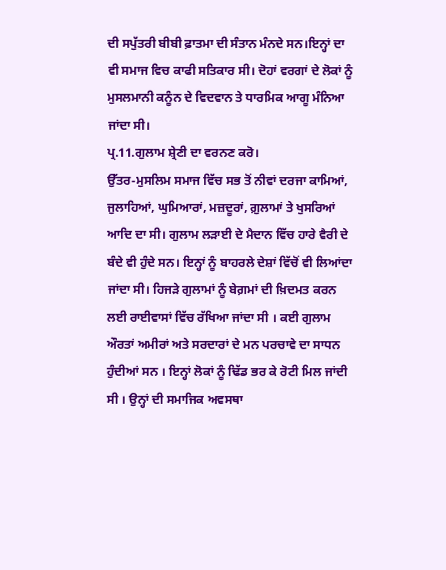ਦੀ ਸਪੁੱਤਰੀ ਬੀਬੀ ਫ਼ਾਤਮਾ ਦੀ ਸੰਤਾਨ ਮੰਨਦੇ ਸਨ।ਇਨ੍ਹਾਂ ਦਾ ਵੀ ਸਮਾਜ ਵਿਚ ਕਾਫੀ ਸਤਿਕਾਰ ਸੀ। ਦੋਹਾਂ ਵਰਗਾਂ ਦੇ ਲੋਕਾਂ ਨੂੰ ਮੁਸਲਮਾਨੀ ਕਨੂੰਨ ਦੇ ਵਿਦਵਾਨ ਤੇ ਧਾਰਮਿਕ ਆਗੂ ਮੰਨਿਆ ਜਾਂਦਾ ਸੀ।
ਪ੍ਰ.11.ਗੁਲਾਮ ਸ਼੍ਰੇਣੀ ਦਾ ਵਰਨਣ ਕਰੋ।
ਉੱਤਰ-ਮੁਸਲਿਮ ਸਮਾਜ ਵਿੱਚ ਸਭ ਤੋਂ ਨੀਵਾਂ ਦਰਜਾ ਕਾਮਿਆਂ, ਜੁਲਾਹਿਆਂ, ਘੁਮਿਆਰਾਂ, ਮਜ਼ਦੂਰਾਂ, ਗ਼ੁਲਾਮਾਂ ਤੇ ਖੁਸਰਿਆਂ ਆਦਿ ਦਾ ਸੀ। ਗੁਲਾਮ ਲੜਾਈ ਦੇ ਮੈਦਾਨ ਵਿੱਚ ਹਾਰੇ ਵੈਰੀ ਦੇ ਬੰਦੇ ਵੀ ਹੁੰਦੇ ਸਨ। ਇਨ੍ਹਾਂ ਨੂੰ ਬਾਹਰਲੇ ਦੇਸ਼ਾਂ ਵਿੱਚੋਂ ਵੀ ਲਿਆਂਦਾ ਜਾਂਦਾ ਸੀ। ਹਿਜੜੇ ਗੁਲਾਮਾਂ ਨੂੰ ਬੇਗ਼ਮਾਂ ਦੀ ਖ਼ਿਦਮਤ ਕਰਨ ਲਈ ਰਾਈਵਾਸਾਂ ਵਿੱਚ ਰੱਖਿਆ ਜਾਂਦਾ ਸੀ । ਕਈ ਗੁਲਾਮ ਔਰਤਾਂ ਅਮੀਰਾਂ ਅਤੇ ਸਰਦਾਰਾਂ ਦੇ ਮਨ ਪਰਚਾਵੇ ਦਾ ਸਾਧਨ ਹੁੰਦੀਆਂ ਸਨ । ਇਨ੍ਹਾਂ ਲੋਕਾਂ ਨੂੰ ਢਿੱਡ ਭਰ ਕੇ ਰੋਟੀ ਮਿਲ ਜਾਂਦੀ ਸੀ । ਉਨ੍ਹਾਂ ਦੀ ਸਮਾਜਿਕ ਅਵਸਥਾ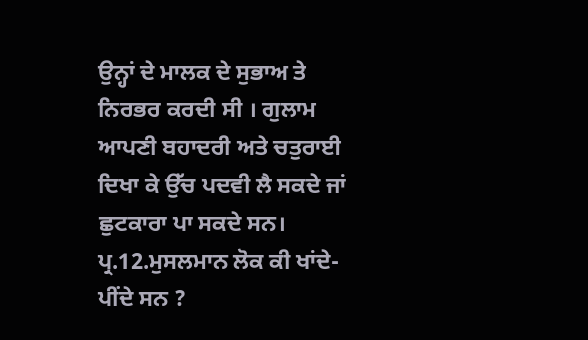ਉਨ੍ਹਾਂ ਦੇ ਮਾਲਕ ਦੇ ਸੁਭਾਅ ਤੇ ਨਿਰਭਰ ਕਰਦੀ ਸੀ । ਗੁਲਾਮ ਆਪਣੀ ਬਹਾਦਰੀ ਅਤੇ ਚਤੁਰਾਈ ਦਿਖਾ ਕੇ ਉੱਚ ਪਦਵੀ ਲੈ ਸਕਦੇ ਜਾਂ ਛੁਟਕਾਰਾ ਪਾ ਸਕਦੇ ਸਨ।
ਪ੍ਰ.12.ਮੁਸਲਮਾਨ ਲੋਕ ਕੀ ਖਾਂਦੇ-ਪੀਂਦੇ ਸਨ ?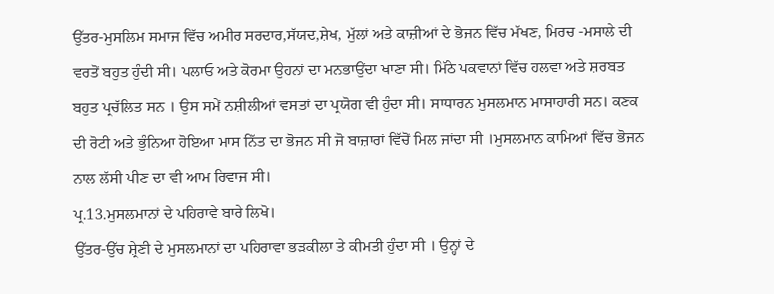ਉੱਤਰ-ਮੁਸਲਿਮ ਸਮਾਜ ਵਿੱਚ ਅਮੀਰ ਸਰਦਾਰ,ਸੱਯਦ,ਸ਼ੇਖ, ਮੁੱਲਾਂ ਅਤੇ ਕਾਜ਼ੀਆਂ ਦੇ ਭੋਜਨ ਵਿੱਚ ਮੱਖਣ, ਮਿਰਚ -ਮਸਾਲੇ ਦੀ ਵਰਤੋਂ ਬਹੁਤ ਹੁੰਦੀ ਸੀ। ਪਲਾਓ ਅਤੇ ਕੋਰਮਾ ਉਹਨਾਂ ਦਾ ਮਨਭਾਉਂਦਾ ਖਾਣਾ ਸੀ। ਮਿੱਠੇ ਪਕਵਾਨਾਂ ਵਿੱਚ ਹਲਵਾ ਅਤੇ ਸ਼ਰਬਤ ਬਹੁਤ ਪ੍ਰਚੱਲਿਤ ਸਨ । ਉਸ ਸਮੇਂ ਨਸ਼ੀਲੀਆਂ ਵਸਤਾਂ ਦਾ ਪ੍ਰਯੋਗ ਵੀ ਹੁੰਦਾ ਸੀ। ਸਾਧਾਰਨ ਮੁਸਲਮਾਨ ਮਾਸਾਹਾਰੀ ਸਨ। ਕਣਕ ਦੀ ਰੋਟੀ ਅਤੇ ਭੁੰਨਿਆ ਹੋਇਆ ਮਾਸ ਨਿੱਤ ਦਾ ਭੋਜਨ ਸੀ ਜੋ ਬਾਜ਼ਾਰਾਂ ਵਿੱਚੋਂ ਮਿਲ ਜਾਂਦਾ ਸੀ ।ਮੁਸਲਮਾਨ ਕਾਮਿਆਂ ਵਿੱਚ ਭੋਜਨ ਨਾਲ ਲੱਸੀ ਪੀਣ ਦਾ ਵੀ ਆਮ ਰਿਵਾਜ ਸੀ।
ਪ੍ਰ.13.ਮੁਸਲਮਾਨਾਂ ਦੇ ਪਹਿਰਾਵੇ ਬਾਰੇ ਲਿਖੋ।
ਉੱਤਰ-ਉੱਚ ਸ਼੍ਰੇਣੀ ਦੇ ਮੁਸਲਮਾਨਾਂ ਦਾ ਪਹਿਰਾਵਾ ਭੜਕੀਲਾ ਤੇ ਕੀਮਤੀ ਹੁੰਦਾ ਸੀ । ਉਨ੍ਹਾਂ ਦੇ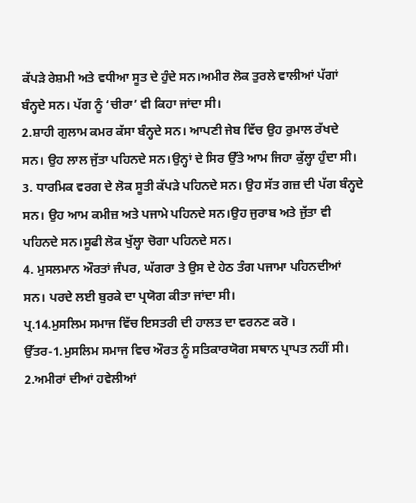ਕੱਪੜੇ ਰੇਸ਼ਮੀ ਅਤੇ ਵਧੀਆ ਸੂਤ ਦੇ ਹੁੰਦੇ ਸਨ।ਅਮੀਰ ਲੋਕ ਤੁਰਲੇ ਵਾਲੀਆਂ ਪੱਗਾਂ ਬੰਨ੍ਹਦੇ ਸਨ। ਪੱਗ ਨੂੰ ‘ਚੀਰਾ’ ਵੀ ਕਿਹਾ ਜਾਂਦਾ ਸੀ।
2.ਸ਼ਾਹੀ ਗੁਲਾਮ ਕਮਰ ਕੱਸਾ ਬੰਨ੍ਹਦੇ ਸਨ। ਆਪਣੀ ਜੇਬ ਵਿੱਚ ਉਹ ਰੁਮਾਲ ਰੱਖਦੇ ਸਨ। ਉਹ ਲਾਲ ਜੁੱਤਾ ਪਹਿਨਦੇ ਸਨ।ਉਨ੍ਹਾਂ ਦੇ ਸਿਰ ਉੱਤੇ ਆਮ ਜਿਹਾ ਕੁੱਲ੍ਹਾ ਹੁੰਦਾ ਸੀ।
3. ਧਾਰਮਿਕ ਵਰਗ ਦੇ ਲੋਕ ਸੂਤੀ ਕੱਪੜੇ ਪਹਿਨਦੇ ਸਨ। ਉਹ ਸੱਤ ਗਜ਼ ਦੀ ਪੱਗ ਬੰਨ੍ਹਦੇ ਸਨ। ਉਹ ਆਮ ਕਮੀਜ਼ ਅਤੇ ਪਜਾਮੇ ਪਹਿਨਦੇ ਸਨ।ਉਹ ਜੁਰਾਬ ਅਤੇ ਜੁੱਤਾ ਵੀ ਪਹਿਨਦੇ ਸਨ।ਸੂਫੀ ਲੋਕ ਖੁੱਲ੍ਹਾ ਚੋਗਾ ਪਹਿਨਦੇ ਸਨ।
4. ਮੁਸਲਮਾਨ ਔਰਤਾਂ ਜੰਪਰ, ਘੱਗਰਾ ਤੇ ਉਸ ਦੇ ਹੇਠ ਤੰਗ ਪਜਾਮਾ ਪਹਿਨਦੀਆਂ ਸਨ। ਪਰਦੇ ਲਈ ਬੁਰਕੇ ਦਾ ਪ੍ਰਯੋਗ ਕੀਤਾ ਜਾਂਦਾ ਸੀ।
ਪ੍ਰ.14.ਮੁਸਲਿਮ ਸਮਾਜ ਵਿੱਚ ਇਸਤਰੀ ਦੀ ਹਾਲਤ ਦਾ ਵਰਨਣ ਕਰੋ ।
ਉੱਤਰ-1.ਮੁਸਲਿਮ ਸਮਾਜ ਵਿਚ ਔਰਤ ਨੂੰ ਸਤਿਕਾਰਯੋਗ ਸਥਾਨ ਪ੍ਰਾਪਤ ਨਹੀਂ ਸੀ।
2.ਅਮੀਰਾਂ ਦੀਆਂ ਹਵੇਲੀਆਂ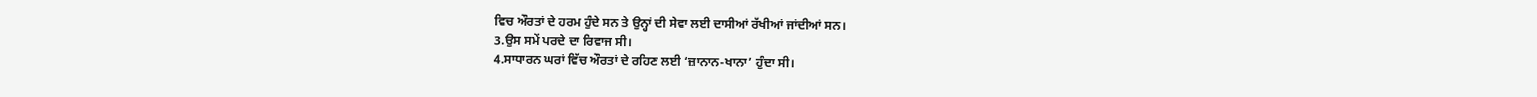ਵਿਚ ਔਰਤਾਂ ਦੇ ਹਰਮ ਹੁੰਦੇ ਸਨ ਤੇ ਉਨ੍ਹਾਂ ਦੀ ਸੇਵਾ ਲਈ ਦਾਸੀਆਂ ਰੱਖੀਆਂ ਜਾਂਦੀਆਂ ਸਨ।
3.ਉਸ ਸਮੇਂ ਪਰਦੇ ਦਾ ਰਿਵਾਜ ਸੀ।
4.ਸਾਧਾਰਨ ਘਰਾਂ ਵਿੱਚ ਔਰਤਾਂ ਦੇ ਰਹਿਣ ਲਈ ‘ਜ਼ਾਨਾਨ-ਖਾਨਾ’ ਹੁੰਦਾ ਸੀ।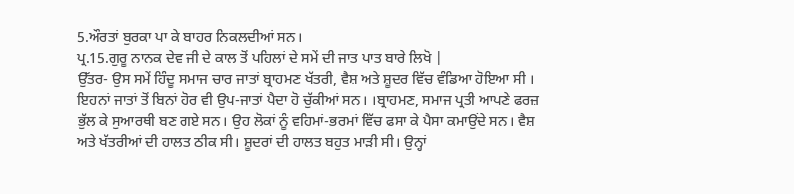5.ਔਰਤਾਂ ਬੁਰਕਾ ਪਾ ਕੇ ਬਾਹਰ ਨਿਕਲਦੀਆਂ ਸਨ।
ਪ੍ਰ.15.ਗੁਰੂ ਨਾਨਕ ਦੇਵ ਜੀ ਦੇ ਕਾਲ ਤੋਂ ਪਹਿਲਾਂ ਦੇ ਸਮੇਂ ਦੀ ਜਾਤ ਪਾਤ ਬਾਰੇ ਲਿਖੋ |
ਉੱਤਰ- ਉਸ ਸਮੇਂ ਹਿੰਦੂ ਸਮਾਜ ਚਾਰ ਜਾਤਾਂ ਬ੍ਰਾਹਮਣ ਖੱਤਰੀ, ਵੈਸ਼ ਅਤੇ ਸ਼ੂਦਰ ਵਿੱਚ ਵੰਡਿਆ ਹੋਇਆ ਸੀ । ਇਹਨਾਂ ਜਾਤਾਂ ਤੋਂ ਬਿਨਾਂ ਹੋਰ ਵੀ ਉਪ-ਜਾਤਾਂ ਪੈਦਾ ਹੋ ਚੁੱਕੀਆਂ ਸਨ। ।ਬ੍ਰਾਹਮਣ, ਸਮਾਜ ਪ੍ਰਤੀ ਆਪਣੇ ਫਰਜ਼ ਭੁੱਲ ਕੇ ਸੁਆਰਥੀ ਬਣ ਗਏ ਸਨ। ਉਹ ਲੋਕਾਂ ਨੂੰ ਵਹਿਮਾਂ-ਭਰਮਾਂ ਵਿੱਚ ਫਸਾ ਕੇ ਪੈਸਾ ਕਮਾਉਂਦੇ ਸਨ। ਵੈਸ਼ ਅਤੇ ਖੱਤਰੀਆਂ ਦੀ ਹਾਲਤ ਠੀਕ ਸੀ। ਸ਼ੂਦਰਾਂ ਦੀ ਹਾਲਤ ਬਹੁਤ ਮਾੜੀ ਸੀ। ਉਨ੍ਹਾਂ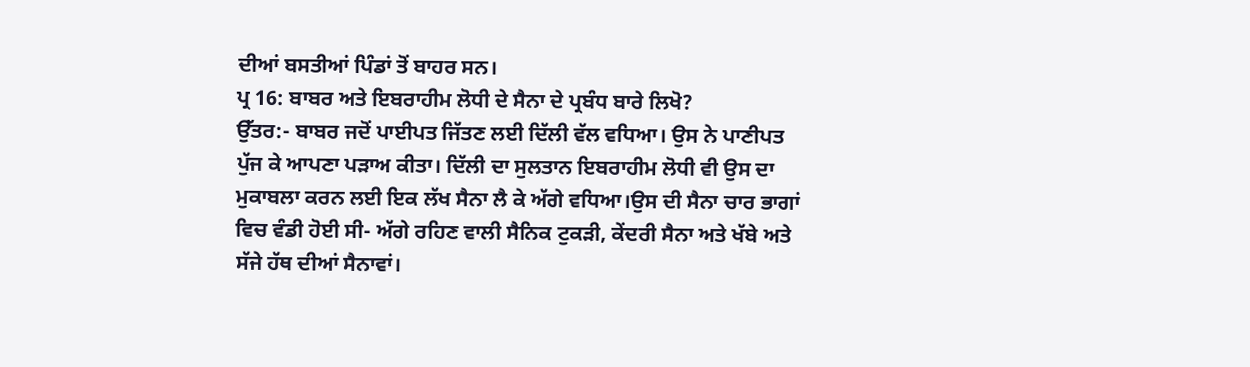ਦੀਆਂ ਬਸਤੀਆਂ ਪਿੰਡਾਂ ਤੋਂ ਬਾਹਰ ਸਨ।
ਪ੍ਰ 16: ਬਾਬਰ ਅਤੇ ਇਬਰਾਹੀਮ ਲੋਧੀ ਦੇ ਸੈਨਾ ਦੇ ਪ੍ਰਬੰਧ ਬਾਰੇ ਲਿਖੋ?
ਉੱਤਰ:- ਬਾਬਰ ਜਦੋਂ ਪਾਈਪਤ ਜਿੱਤਣ ਲਈ ਦਿੱਲੀ ਵੱਲ ਵਧਿਆ। ਉਸ ਨੇ ਪਾਣੀਪਤ ਪੁੱਜ ਕੇ ਆਪਣਾ ਪੜਾਅ ਕੀਤਾ। ਦਿੱਲੀ ਦਾ ਸੁਲਤਾਨ ਇਬਰਾਹੀਮ ਲੋਧੀ ਵੀ ਉਸ ਦਾ ਮੁਕਾਬਲਾ ਕਰਨ ਲਈ ਇਕ ਲੱਖ ਸੈਨਾ ਲੈ ਕੇ ਅੱਗੇ ਵਧਿਆ।ਉਸ ਦੀ ਸੈਨਾ ਚਾਰ ਭਾਗਾਂ ਵਿਚ ਵੰਡੀ ਹੋਈ ਸੀ- ਅੱਗੇ ਰਹਿਣ ਵਾਲੀ ਸੈਨਿਕ ਟੁਕੜੀ, ਕੇਂਦਰੀ ਸੈਨਾ ਅਤੇ ਖੱਬੇ ਅਤੇ ਸੱਜੇ ਹੱਥ ਦੀਆਂ ਸੈਨਾਵਾਂ।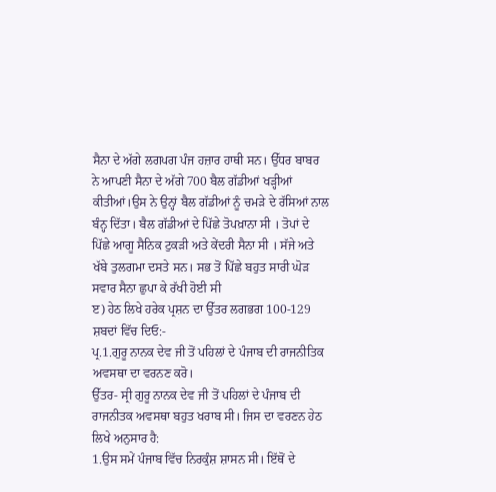ਸੈਨਾ ਦੇ ਅੱਗੇ ਲਗਪਗ ਪੰਜ ਹਜ਼ਾਰ ਹਾਥੀ ਸਨ। ਉੱਧਰ ਬਾਬਰ ਨੇ ਆਪਣੀ ਸੈਨਾ ਦੇ ਅੱਗੇ 700 ਬੈਲ ਗੱਡੀਆਂ ਖੜ੍ਹੀਆਂ ਕੀਤੀਆਂ।ਉਸ ਨੇ ਉਨ੍ਹਾਂ ਬੈਲ ਗੱਡੀਆਂ ਨੂੰ ਚਮੜੇ ਦੇ ਰੱਸਿਆਂ ਨਾਲ ਬੰਨ੍ਹ ਦਿੱਤਾ। ਬੈਲ ਗੱਡੀਆਂ ਦੇ ਪਿੱਛੇ ਤੋਪਖ਼ਾਨਾ ਸੀ । ਤੋਪਾਂ ਦੇ ਪਿੱਛੇ ਆਗੂ ਸੈਨਿਕ ਟੁਕੜੀ ਅਤੇ ਕੇਂਦਰੀ ਸੈਨਾ ਸੀ । ਸੱਜੇ ਅਤੇ ਖੱਬੇ ਤੁਲਗਮਾ ਦਸਤੇ ਸਨ। ਸਭ ਤੋਂ ਪਿੱਛੇ ਬਹੁਤ ਸਾਰੀ ਘੋੜ ਸਵਾਰ ਸੈਨਾ ਛੁਪਾ ਕੇ ਰੱਖੀ ਹੋਈ ਸੀ
ੲ) ਹੇਠ ਲਿਖੇ ਹਰੇਕ ਪ੍ਰਸ਼ਨ ਦਾ ਉੱਤਰ ਲਗਭਗ 100-129 ਸ਼ਬਦਾਂ ਵਿੱਚ ਦਿਓ:-
ਪ੍ਰ.1.ਗੁਰੂ ਨਾਨਕ ਦੇਵ ਜੀ ਤੋਂ ਪਹਿਲਾਂ ਦੇ ਪੰਜਾਬ ਦੀ ਰਾਜਨੀਤਿਕ ਅਵਸਥਾ ਦਾ ਵਰਨਣ ਕਰੋ।
ਉੱਤਰ- ਸ੍ਰੀ ਗੁਰੂ ਨਾਨਕ ਦੇਵ ਜੀ ਤੋਂ ਪਹਿਲਾਂ ਦੇ ਪੰਜਾਬ ਦੀ ਰਾਜਨੀਤਕ ਅਵਸਥਾ ਬਹੁਤ ਖਰਾਬ ਸੀ। ਜਿਸ ਦਾ ਵਰਣਨ ਹੇਠ ਲਿਖੇ ਅਨੁਸਾਰ ਹੈ:
1.ਉਸ ਸਮੇਂ ਪੰਜਾਬ ਵਿੱਚ ਨਿਰਕੁੰਸ਼ ਸ਼ਾਸਨ ਸੀ। ਇੱਥੋਂ ਦੇ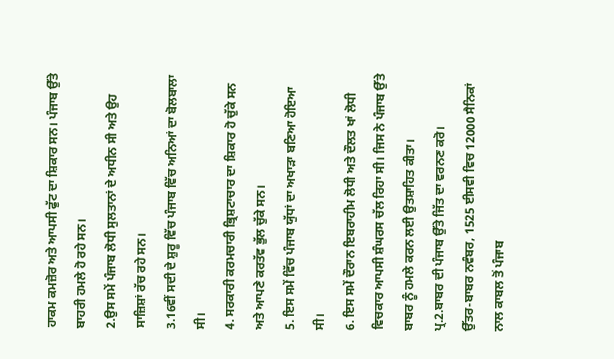ਹਾਕਮ ਕਮਜ਼ੋਰ ਅਤੇ ਆਪਸੀ ਫੁੱਟ ਦਾ ਸ਼ਿਕਾਰ ਸਨ। ਪੰਜਾਬ ਉੱਤੇ ਬਾਹਰੀ ਹਮਲੇ ਹੋ ਰਹੇ ਸਨ।
2.ਉਸ ਸਮੇਂ ਪੰਜਾਬ ਲੋਧੀ ਸੁਲਤਾਨਾਂ ਦੇ ਅਧੀਨ ਸੀ ਅਤੇ ਉਹ ਸਾਜ਼ਿਸ਼ਾਂ ਰੱਚ ਰਹੇ ਸਨ।
3.16ਵੀਂ ਸਦੀ ਦੇ ਸ਼ੁਰੂ ਵਿੱਚ ਪੰਜਾਬ ਵਿੱਚ ਅਨਿਆਂ ਦਾ ਬੋਲਬਾਲਾ ਸੀ।
4. ਸਰਕਾਰੀ ਕਰਮਚਾਰੀ ਭ੍ਰਿਸ਼ਟਾਚਾਰ ਦਾ ਸ਼ਿਕਾਰ ਹੋ ਚੁੱਕੇ ਸਨ ਅਤੇ ਆਪਣੇ ਕਰਤੱਵ ਭੁੱਲ ਚੁੱਕੇ ਸਨ।
5. ਇਸ ਸਮੇਂ ਵਿੱਚ ਪੰਜਾਬ ਯੁੱਧਾਂ ਦਾ ਅਖਾੜਾ ਬਣਿਆ ਹੋਇਆ ਸੀ।
6. ਇਸ ਸਮੇਂ ਦੌਰਾਨ ਇਬਰਾਹੀਮ ਲੋਧੀ ਅਤੇ ਦੌਲਤ ਖਾਂ ਲੋਧੀ ਵਿਚਕਾਰ ਆਪਸੀ ਸ਼ੰਘਰਸ ਚੱਲ ਰਿਹਾ ਸੀ। ਜਿਸ ਨੇ ਪੰਜਾਬ ਉੱਤੇ ਬਾਬਰ ਨੂੰ ਹਮਲੇ ਕਰਨ ਲਈ ਉਤਸ਼ਾਹਿਤ ਕੀਤਾ।
ਪ੍ਰ.2.ਬਾਬਰ ਦੀ ਪੰਜਾਬ ਉੱਤੇ ਜਿੱਤ ਦਾ ਵਰਨਣ ਕਰੋ।
ਉੱਤਰ-ਬਾਬਰ ਨਵੰਬਰ, 1525 ਈਸਵੀ ਵਿਚ 12000 ਸੈਨਿਕਾਂ ਨਾਲ ਕਾਬਲ ਤੋਂ ਪੰਜਾਬ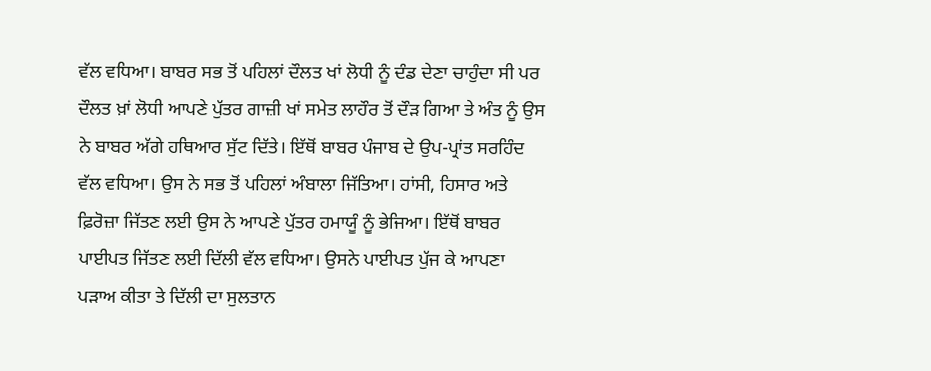ਵੱਲ ਵਧਿਆ। ਬਾਬਰ ਸਭ ਤੋਂ ਪਹਿਲਾਂ ਦੌਲਤ ਖਾਂ ਲੋਧੀ ਨੂੰ ਦੰਡ ਦੇਣਾ ਚਾਹੁੰਦਾ ਸੀ ਪਰ ਦੌਲਤ ਖ਼ਾਂ ਲੋਧੀ ਆਪਣੇ ਪੁੱਤਰ ਗਾਜ਼ੀ ਖਾਂ ਸਮੇਤ ਲਾਹੌਰ ਤੋਂ ਦੌੜ ਗਿਆ ਤੇ ਅੰਤ ਨੂੰ ਉਸ ਨੇ ਬਾਬਰ ਅੱਗੇ ਹਥਿਆਰ ਸੁੱਟ ਦਿੱਤੇ। ਇੱਥੋਂ ਬਾਬਰ ਪੰਜਾਬ ਦੇ ਉਪ-ਪ੍ਰਾਂਤ ਸਰਹਿੰਦ ਵੱਲ ਵਧਿਆ। ਉਸ ਨੇ ਸਭ ਤੋਂ ਪਹਿਲਾਂ ਅੰਬਾਲਾ ਜਿੱਤਿਆ। ਹਾਂਸੀ, ਹਿਸਾਰ ਅਤੇ ਫ਼ਿਰੋਜ਼ਾ ਜਿੱਤਣ ਲਈ ਉਸ ਨੇ ਆਪਣੇ ਪੁੱਤਰ ਹਮਾਯੂੰ ਨੂੰ ਭੇਜਿਆ। ਇੱਥੋਂ ਬਾਬਰ ਪਾਈਪਤ ਜਿੱਤਣ ਲਈ ਦਿੱਲੀ ਵੱਲ ਵਧਿਆ। ਉਸਨੇ ਪਾਈਪਤ ਪੁੱਜ ਕੇ ਆਪਣਾ ਪੜਾਅ ਕੀਤਾ ਤੇ ਦਿੱਲੀ ਦਾ ਸੁਲਤਾਨ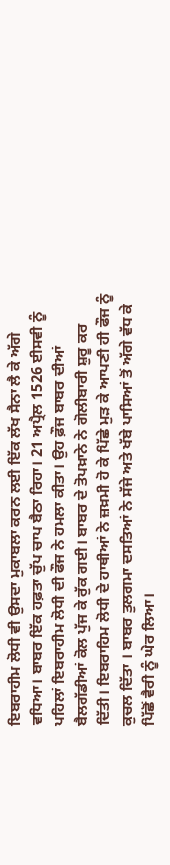ਇਬਰਾਹੀਮ ਲੋਧੀ ਵੀ ਉਸਦਾ ਮੁਕਾਬਲਾ ਕਰਨ ਲਈ ਇੱਕ ਲੱਖ ਸੈਨਾ ਲੈ ਕੇ ਅੱਗੇ ਵਧਿਆ। ਬਾਬਰ ਇੱਕ ਹਫ਼ਤਾ ਚੁੱਪ ਚਾਪ ਬੈਠਾ ਰਿਹਾ। 21 ਅਪ੍ਰੈਲ 1526 ਈਸਵੀ ਨੂੰ ਪਹਿਲਾਂ ਇਬਰਾਹੀਮ ਲੋਧੀ ਦੀ ਫੌਜ ਨੇ ਹਮਲਾ ਕੀਤਾ। ਉਹ ਫ਼ੌਜ ਬਾਬਰ ਦੀਆਂ ਬੈਲਗੱਡੀਆਂ ਕੋਲ ਪੁੱਜ ਕੇ ਰੁੱਕ ਗਈ। ਬਾਬਰ ਦੇ ਤੋਪਖ਼ਾਨੇ ਨੇ ਗੋਲੀਬਾਰੀ ਸ਼ੁਰੂ ਕਰ ਦਿੱਤੀ। ਇਬਰਾਹਿਮ ਲੋਧੀ ਦੇ ਹਾਥੀਆਂ ਨੇ ਜ਼ਖ਼ਮੀ ਹੋ ਕੇ ਪਿੱਛੇ ਮੁੜ ਕੇ ਆਪਣੀ ਹੀ ਫੌਜ ਨੂੰ ਕੁਚਲ ਦਿੱਤਾ । ਬਾਬਰ ਤੁਲਗਮਾ ਦਸਤਿਆਂ ਨੇ ਸੱਜੇ ਅਤੇ ਖੱਬੇ ਪਾਸਿਆਂ ਤੋਂ ਅੱਗੇ ਵੱਧ ਕੇ ਪਿੱਛੋਂ ਵੈਰੀ ਨੂੰ ਘੇਰ ਲਿਆ।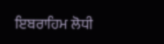ਇਬਰਾਹਿਮ ਲੋਧੀ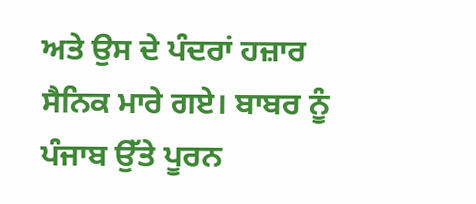ਅਤੇ ਉਸ ਦੇ ਪੰਦਰਾਂ ਹਜ਼ਾਰ ਸੈਨਿਕ ਮਾਰੇ ਗਏ। ਬਾਬਰ ਨੂੰ ਪੰਜਾਬ ਉੱਤੇ ਪੂਰਨ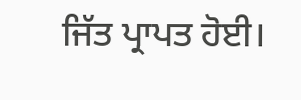ਜਿੱਤ ਪ੍ਰਾਪਤ ਹੋਈ।